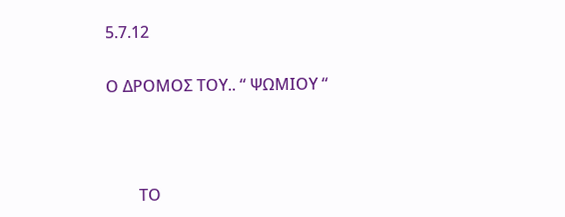5.7.12

Ο ΔΡΟΜΟΣ ΤΟΥ.. “ ΨΩΜΙΟΥ “



        ΤΟ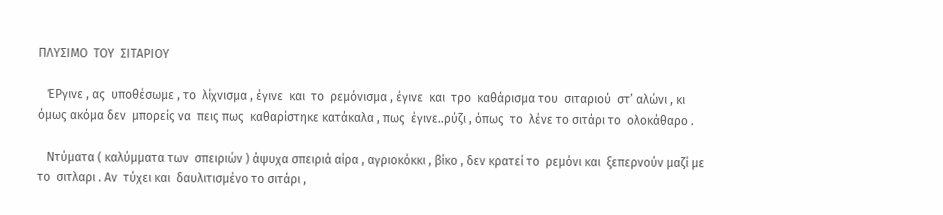ΠΛΥΣΙΜΟ  ΤΟΥ  ΣΙΤΑΡΙΟΥ

   ΈΡγινε , ας  υποθέσωμε , το  λίχνισμα , έγινε  και  το  ρεμόνισμα , έγινε  και  τρο  καθάρισμα του  σιταριού  στ’ αλώνι , κι όμως ακόμα δεν  μπορείς να  πεις πως  καθαρίστηκε κατάκαλα , πως  έγινε..ρύζι , όπως  το  λένε το σιτάρι το  ολοκάθαρο .

   Ντύματα ( καλύμματα των  σπειριών ) άψυχα σπειριά αίρα , αγριοκόκκι , βίκο , δεν κρατεί το  ρεμόνι και  ξεπερνούν μαζί με το  σιτλαρι . Αν  τύχει και  δαυλιτισμένο το σιτάρι ,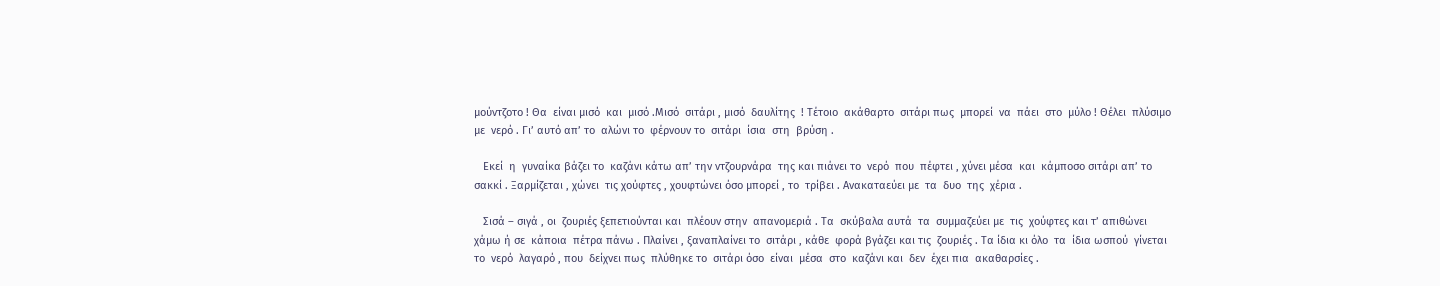μούντζοτο ! Θα  είναι μισό  και  μισό .Μισό  σιτάρι , μισό  δαυλίτης  ! Τέτοιο  ακάθαρτο  σιτάρι πως  μπορεί  να  πάει  στο  μύλο ! Θέλει  πλύσιμο με  νερό . Γι’ αυτό απ’ το  αλώνι το  φέρνουν το  σιτάρι  ίσια  στη  βρύση .

   Εκεί  η  γυναίκα βάζει το  καζάνι κάτω απ’ την ντζουρνάρα  της και πιάνει το  νερό  που  πέφτει , χύνει μέσα  και  κάμποσο σιτάρι απ’ το  σακκί . Ξαρμίζεται , χώνει  τις χούφτες , χουφτώνει όσο μπορεί , το  τρίβει . Ανακαταεύει με  τα  δυο  της  χέρια .

   Σισά – σιγά , οι  ζουριές ξεπετιούνται και  πλέουν στην  απανομεριά . Τα  σκύβαλα αυτά  τα  συμμαζεύει με  τις  χούφτες και τ’ απιθώνει χάμω ή σε  κάποια  πέτρα πάνω . Πλαίνει , ξαναπλαίνει το  σιτάρι , κάθε  φορά βγάζει και τις  ζουριές . Τα ίδια κι όλο  τα  ίδια ωσπού  γίνεται το  νερό  λαγαρό , που  δείχνει πως  πλύθηκε το  σιτάρι όσο  είναι  μέσα  στο  καζάνι και  δεν  έχει πια  ακαθαρσίες .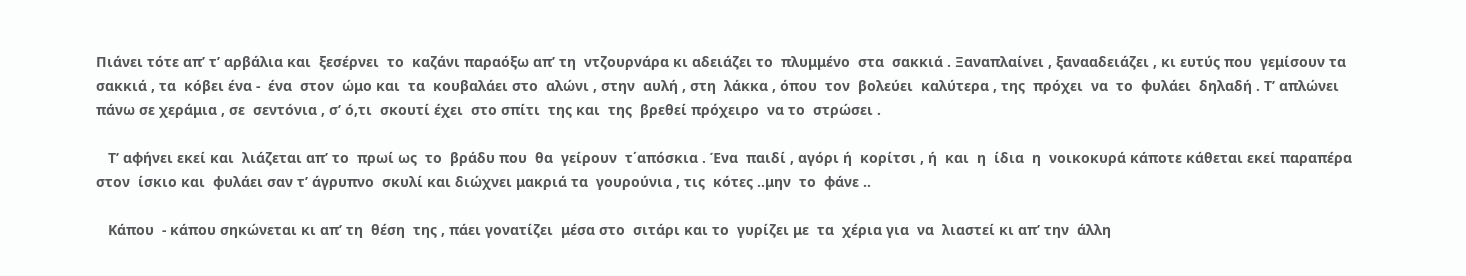Πιάνει τότε απ’ τ’ αρβάλια και  ξεσέρνει  το  καζάνι παραόξω απ’ τη  ντζουρνάρα κι αδειάζει το  πλυμμένο  στα  σακκιά . Ξαναπλαίνει , ξανααδειάζει , κι ευτύς που  γεμίσουν τα  σακκιά , τα  κόβει ένα -  ένα  στον  ώμο και  τα  κουβαλάει στο  αλώνι , στην  αυλή , στη  λάκκα , όπου  τον  βολεύει  καλύτερα , της  πρόχει  να  το  φυλάει  δηλαδή . Τ’ απλώνει πάνω σε χεράμια , σε  σεντόνια , σ’ ό,τι  σκουτί έχει  στο σπίτι  της και  της  βρεθεί πρόχειρο  να το  στρώσει .

   Τ’ αφήνει εκεί και  λιάζεται απ’ το  πρωί ως  το  βράδυ που  θα  γείρουν  τ΄απόσκια . Ένα  παιδί , αγόρι ή  κορίτσι , ή  και  η  ίδια  η  νοικοκυρά κάποτε κάθεται εκεί παραπέρα στον  ίσκιο και  φυλάει σαν τ’ άγρυπνο  σκυλί και διώχνει μακριά τα  γουρούνια , τις  κότες ..μην  το  φάνε ..

   Κάπου  - κάπου σηκώνεται κι απ’ τη  θέση  της , πάει γονατίζει  μέσα στο  σιτάρι και το  γυρίζει με  τα  χέρια για  να  λιαστεί κι απ’ την  άλλη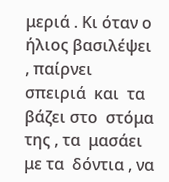μεριά . Κι όταν ο ήλιος βασιλέψει , παίρνει σπειριά  και  τα  βάζει στο  στόμα  της , τα  μασάει με τα  δόντια , να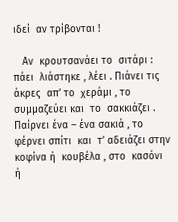ιδεί  αν τρίβονται !

   Αν  κρουτσανάει το  σιτάρι : πάει  λιάστηκε , λέει . Πιάνει τις άκρες  απ’ το  χεράμι , το  συμμαζεύει και  το  σακκιάζει . Παίρνει ένα – ένα σακιά , το φέρνει σπίτι  και  τ’ αδειάζει στην  κοφίνα ή  κουβέλα , στο  κασόνι ή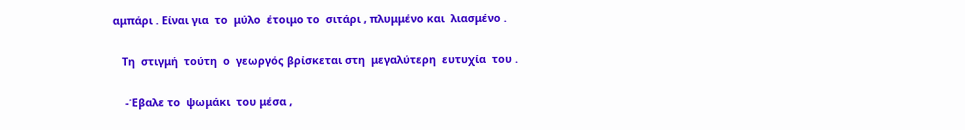αμπάρι . Είναι για  το  μύλο  έτοιμο το  σιτάρι , πλυμμένο και  λιασμένο .

   Τη  στιγμή  τούτη  ο  γεωργός βρίσκεται στη  μεγαλύτερη  ευτυχία  του .

    -Έβαλε το  ψωμάκι  του μέσα ,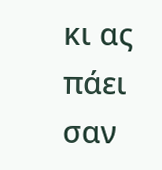κι ας  πάει σαν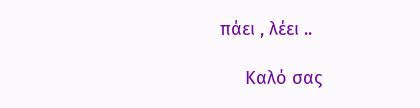πάει , λέει ..

     Καλό σας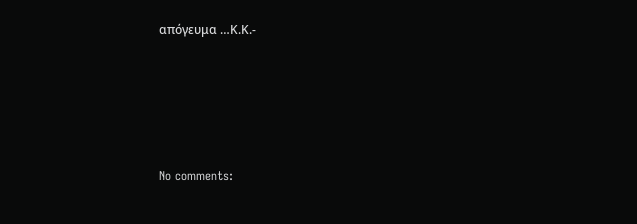απόγευμα …Κ.Κ.-





No comments: